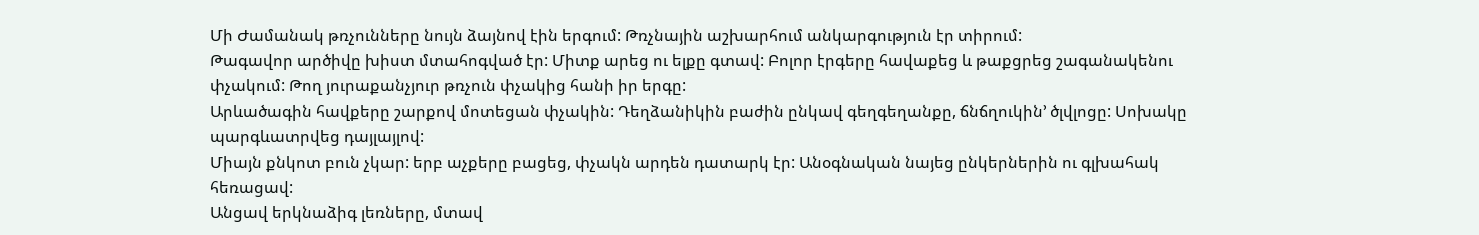Մի Ժամանակ թռչունները նույն ձայնով էին երգում: Թռչնային աշխարհում անկարգություն էր տիրում:
Թագավոր արծիվը խիստ մտահոգված էր: Միտք արեց ու ելքը գտավ: Բոլոր էրգերը հավաքեց և թաքցրեց շագանակենու փչակում: Թող յուրաքանչյուր թռչուն փչակից հանի իր երգը:
Արևածագին հավքերը շարքով մոտեցան փչակին: Դեղձանիկին բաժին ընկավ գեղգեղանքը, ճնճղուկին’ ծլվլոցը: Սոխակը պարգևատրվեց դայլայլով:
Միայն քնկոտ բուն չկար: երբ աչքերը բացեց, փչակն արդեն դատարկ էր: Անօգնական նայեց ընկերներին ու գլխահակ հեռացավ:
Անցավ երկնաձիգ լեռները, մտավ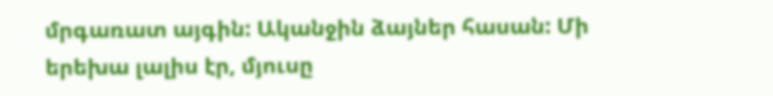մրգառատ այգին: Ականջին ձայներ հասան: Մի երեխա լալիս էր, մյուսը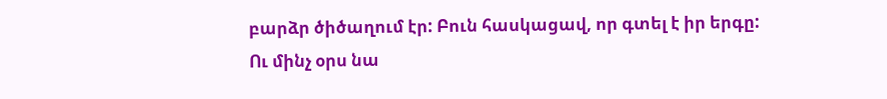բարձր ծիծաղում էր: Բուն հասկացավ, որ գտել է իր երգը:
Ու մինչ օրս նա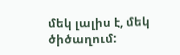մեկ լալիս է, մեկ ծիծաղում: